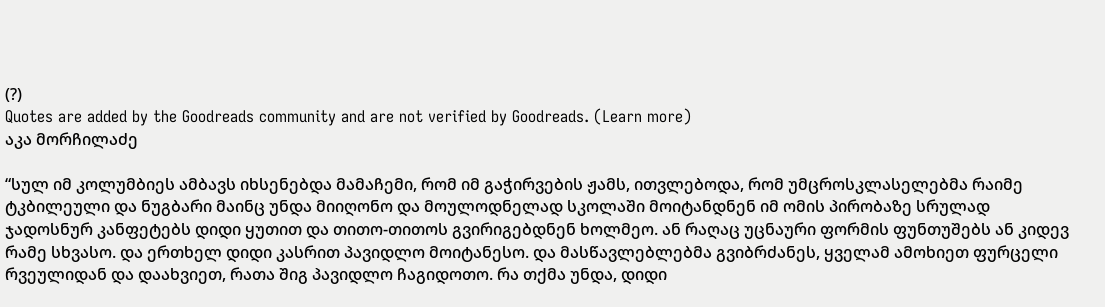(?)
Quotes are added by the Goodreads community and are not verified by Goodreads. (Learn more)
აკა მორჩილაძე

“სულ იმ კოლუმბიეს ამბავს იხსენებდა მამაჩემი, რომ იმ გაჭირვების ჟამს, ითვლებოდა, რომ უმცროსკლასელებმა რაიმე ტკბილეული და ნუგბარი მაინც უნდა მიიღონო და მოულოდნელად სკოლაში მოიტანდნენ იმ ომის პირობაზე სრულად ჯადოსნურ კანფეტებს დიდი ყუთით და თითო-თითოს გვირიგებდნენ ხოლმეო. ან რაღაც უცნაური ფორმის ფუნთუშებს ან კიდევ რამე სხვასო. და ერთხელ დიდი კასრით პავიდლო მოიტანესო. და მასწავლებლებმა გვიბრძანეს, ყველამ ამოხიეთ ფურცელი რვეულიდან და დაახვიეთ, რათა შიგ პავიდლო ჩაგიდოთო. რა თქმა უნდა, დიდი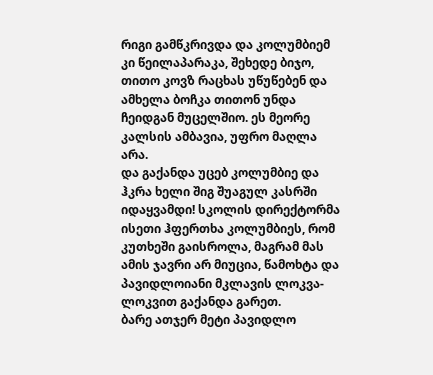რიგი გამწკრივდა და კოლუმბიემ კი წეილაპარაკა, შეხედე ბიჯო, თითო კოვზ რაცხას უწუწებენ და ამხელა ბოჩკა თითონ უნდა ჩეიდგან მუცელშიო. ეს მეორე კალსის ამბავია, უფრო მაღლა არა.
და გაქანდა უცებ კოლუმბიე და ჰკრა ხელი შიგ შუაგულ კასრში იდაყვამდი! სკოლის დირექტორმა ისეთი ჰფერთხა კოლუმბიეს, რომ კუთხეში გაისროლა, მაგრამ მას ამის ჯავრი არ მიუცია, წამოხტა და პავიდლოიანი მკლავის ლოკვა-ლოკვით გაქანდა გარეთ.
ბარე ათჯერ მეტი პავიდლო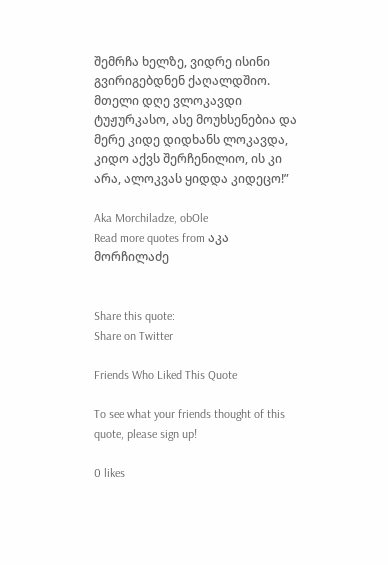შემრჩა ხელზე, ვიდრე ისინი გვირიგებდნენ ქაღალდშიო. მთელი დღე ვლოკავდი ტუჟურკასო, ასე მოუხსენებია და მერე კიდე დიდხანს ლოკავდა, კიდო აქვს შერჩენილიო, ის კი არა, ალოკვას ყიდდა კიდეცო!”

Aka Morchiladze, obOle
Read more quotes from აკა მორჩილაძე


Share this quote:
Share on Twitter

Friends Who Liked This Quote

To see what your friends thought of this quote, please sign up!

0 likes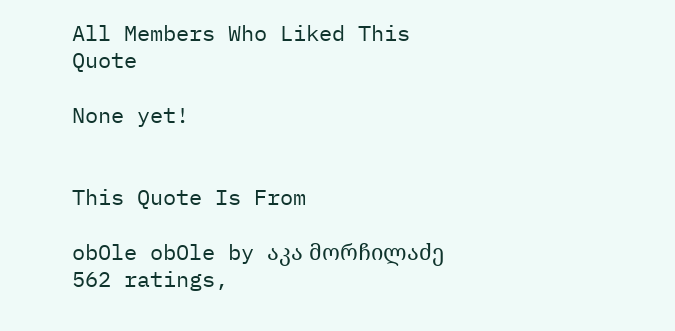All Members Who Liked This Quote

None yet!


This Quote Is From

obOle obOle by აკა მორჩილაძე
562 ratings,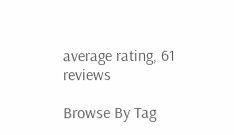average rating, 61 reviews

Browse By Tag